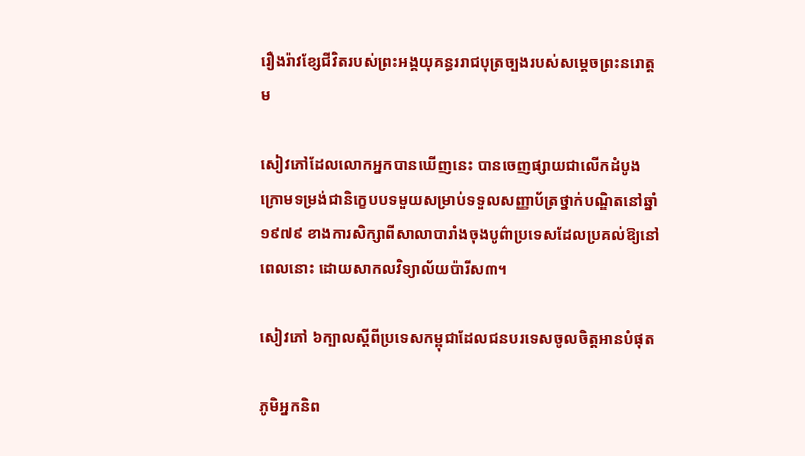រឿងរ៉ាវខ្សែជីវិតរបស់ព្រះអង្គយុគន្ធររាជបុត្រច្បងរបស់សម្តេចព្រះនរោត្តម

សៀវភៅដែលលោកអ្នកបានឃើញនេះ បានចេញផ្សាយជាលើកដំបូងក្រោមទម្រង់ជានិក្ខេបបទមួយសម្រាប់ទទួលសញ្ញាប័ត្រថ្នាក់បណ្ឌិតនៅឆ្នាំ១៩៧៩ ខាងការសិក្សាពីសាលាបារាំងចុងបូព៌ាប្រទេសដែលប្រគល់ឱ្យនៅពេលនោះ ដោយសាកលវិទ្យាល័យប៉ារីស៣។

សៀវភៅ ៦ក្បាលស្ដីពីប្រទេសកម្ពុជាដែលជនបរទេសចូលចិត្តអានបំផុត

ភូមិអ្នកនិព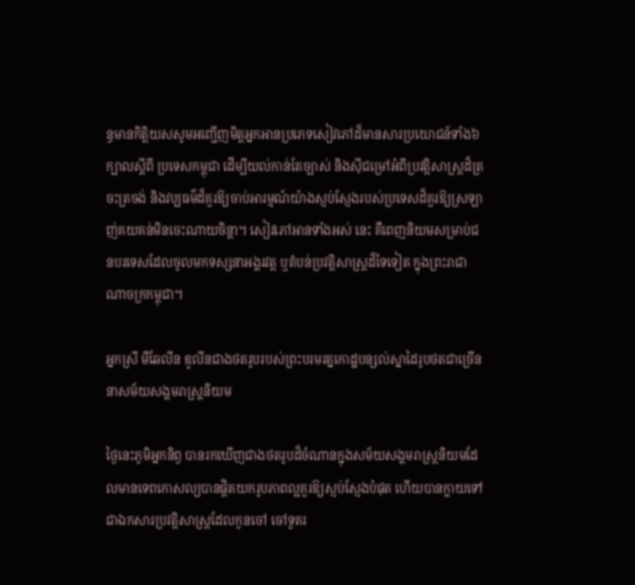ន្ធមានកិត្តិយសសូមអញ្ជើញមិត្តអ្នកអានប្រភេទសៀវភៅដ៏មានសារប្រយោជន៍ទាំង៦ក្បាលស្តីពី ប្រទេសកម្ពុជា ដើម្បីយល់កាន់តែច្បាស់ និងស៊ីជម្រៅអំពីប្រវត្តិសាស្រ្តដ៏ត្រចះត្រចង់ និងវប្បធម៌ដ៏គួរឱ្យចាប់អារម្មណ៍យ៉ាងស្ញប់ស្ញែងរបស់ប្រទេសដ៏គួរឱ្យស្រឡាញ់គយគន់មិនចេះណាយចិន្តា។ សៀវភៅអានទាំងអស់ នេះ គឺពេញនិយមសម្រាប់ជនបរទេសដែលចូលមកទស្សនាអង្គរវត្ត ឬតំបន់ប្រវត្តិសាស្រ្តដ៏ទៃទៀត ក្នុងព្រះរាជាណាចក្រកម្ពុជា។

អ្នកស្រី មីឆែលីន ឌូលីនជាងថតរូបរបស់ព្រះបរមរត្នកោដ្ឋបន្សល់ស្នាដៃរូបថតជាច្រើននាសម័យសង្គមរាស្ត្រនិយម

ថ្ងៃនេះភូមិអ្នកនិព្ធ បានរកឃើញជាងថតរូបដ៏ចំណានក្នុងសម័យសង្គមរាស្រ្តនិយមដែលមានទេពកោសល្យបានផ្តិតយករូបភាពល្អគួរឱ្យស្ញប់ស្ញែងបំផុត ហើយបានក្លាយទៅជាឯកសារប្រវត្តិសាស្រ្តដែលកូនចៅ ចៅទួតរ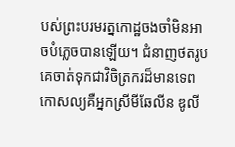បស់ព្រះបរមរត្នកោដ្ឋចងចាំមិនអាចបំភ្លេចបានឡើយ។ ជំនាញថតរូបគេចាត់ទុកជាវិចិត្រករដ៏មានទេពកោសល្យគឺអ្នកស្រីមីឆែលីន ឌូលី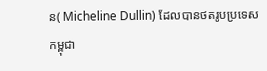ន( Micheline Dullin) ដែលបានថតរូបប្រទេសកម្ពុជា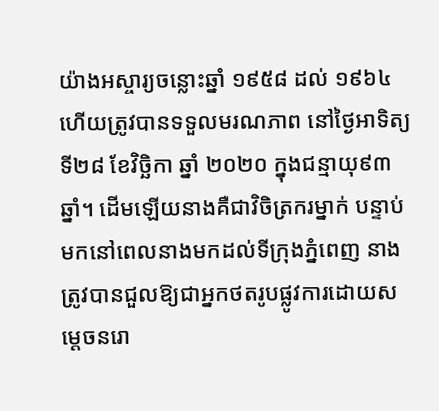យ៉ាងអស្ចារ្យចន្លោះឆ្នាំ ១៩៥៨ ដល់ ១៩៦៤ ហើយត្រូវបានទទួលមរណភាព នៅថ្ងៃអាទិត្យ ទី២៨ ខែវិច្ឆិកា ឆ្នាំ ២០២០ ក្នុងជន្មាយុ៩៣ឆ្នាំ។ ដើមឡើយនាងគឺជាវិចិត្រករម្នាក់ បន្ទាប់មកនៅពេលនាងមកដល់ទីក្រុងភ្នំពេញ នាងត្រូវបានជួលឱ្យជាអ្នកថតរូបផ្លូវការដោយសម្ដេចនរោ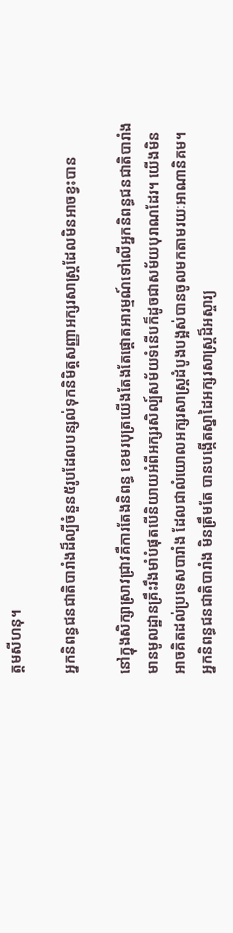ត្តមសីហនុ។

អ្នកនិពន្ធជនជាតិបារាំងដ៏ល្បីចំនួន៥រូបដែលបន្សល់ទុកនិមិត្តសញ្ញាអក្សរសាស្ត្រដែលមិនអាចខ្វះបាន

នៅក្នុងសិក្សាស្រាវជ្រាវគឺការតែងនិពន្ធ ខេមរបុត្រយើងតែងតែផ្តោតអារម្មណ៍ទៅលើអ្នកនិពន្ធជនជាតិបារាំងមានមូលដ្ឋានគ្រឹះរឹងមាំបំផុតបើនិយាយអំពីអក្សរសិល្ប៍សម័យទំនើបក៏ដូចជាសម័យបុរាណដែរ។ យើងមិនអាចគិតដល់ប្រទេសបារាំង ដែលជាលំយោលអក្សរសាស្ត្រដំបូងបង្អស់បានចូលមកតាមរយៈអាណានិគម។  អ្នកនិពន្ធជនជាតិបារាំង មិនត្រឹមតែ បានបង្កើតស្នាដៃអក្សរសាស្ត្រដ៏អស្ចារ្យ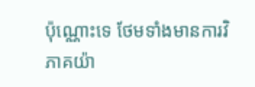ប៉ុណ្ណោះទេ ថែមទាំងមានការវិភាគយ៉ា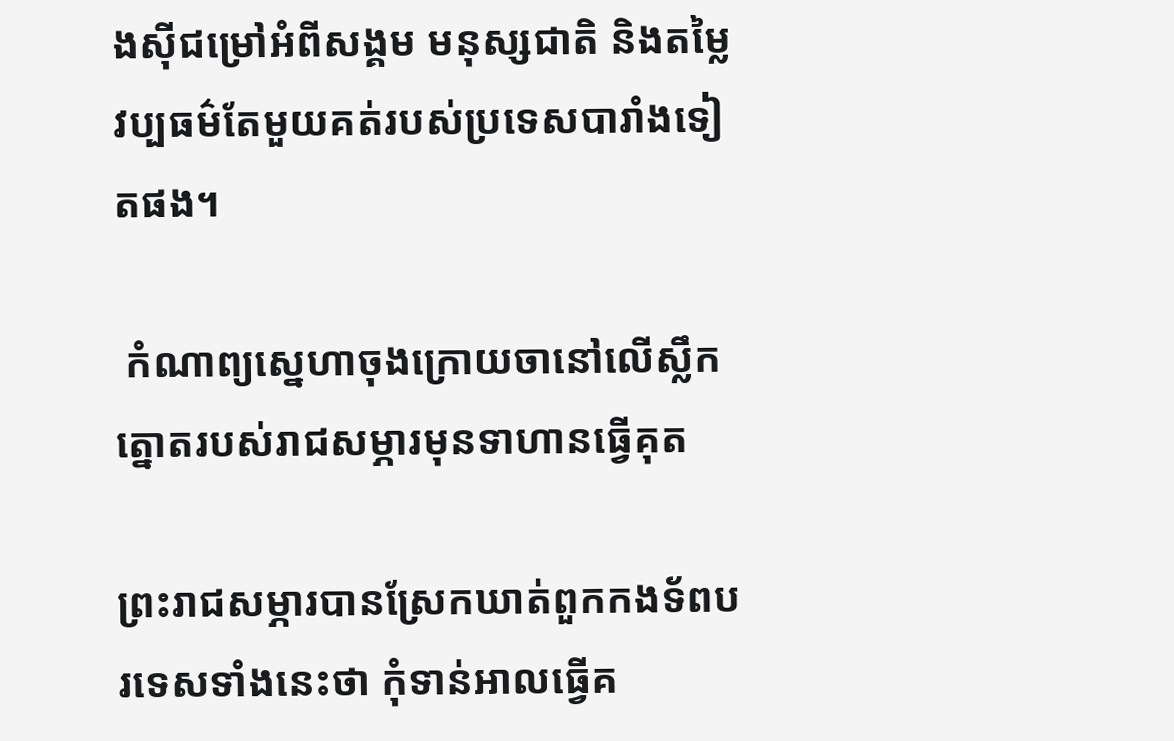ងស៊ីជម្រៅអំពីសង្គម មនុស្សជាតិ និងតម្លៃវប្បធម៌តែមួយគត់របស់ប្រទេសបារាំងទៀតផង។

 កំណាព្យស្នេហាចុងក្រោយចានៅលើស្លឹកត្នោតរបស់រាជសម្ភារមុនទាហានធ្វើគុត

ព្រះរាជសម្ភារបានស្រែកឃាត់ពួកកងទ័ពបរទេសទាំងនេះថា កុំទាន់អាលធ្វើគ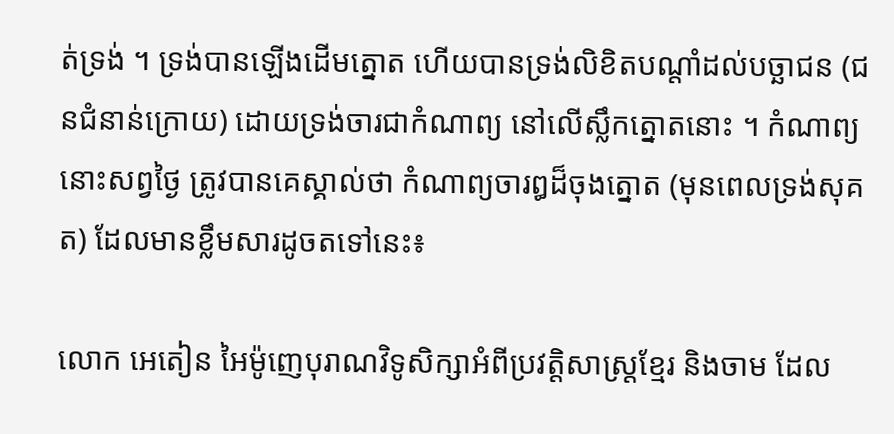ត់ទ្រង់ ។ ទ្រង់បានឡើងដើមត្នោត ហើយបានទ្រង់លិខិតបណ្តាំដល់បច្ឆាជន (ជនជំនាន់ក្រោយ) ដោយទ្រង់ចារជាកំណាព្យ នៅលើស្លឹកត្នោតនោះ ។ កំណាព្យនោះសព្វថៃ្ង ត្រូវបានគេស្គាល់ថា កំណាព្យចារឰដ៏ចុងត្នោត (មុនពេលទ្រង់សុគត) ដែលមានខ្លឹមសារដូចតទៅនេះ៖

លោក អេតៀន អៃម៉ូញេបុរាណវិទូសិក្សាអំពីប្រវត្តិសាស្ត្រខ្មែរ និងចាម ដែល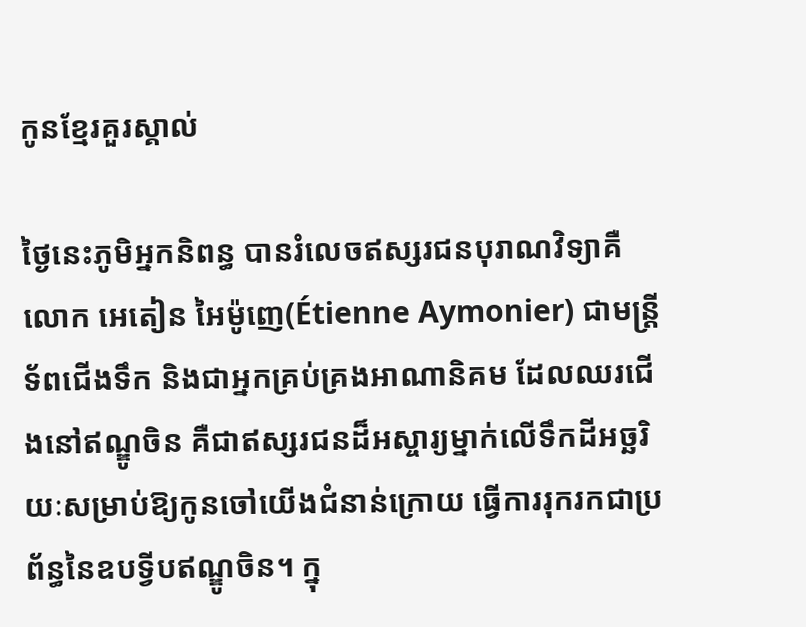កូនខ្មែរគួរស្គាល់

ថ្ងៃនេះភូមិអ្នកនិពន្ធ បានរំលេចឥស្សរជនបុរាណវិទ្យាគឺលោក អេតៀន អៃម៉ូញេ(Étienne Aymonier) ជាមន្ត្រីទ័ពជើងទឹក និងជាអ្នកគ្រប់គ្រងអាណានិគម ដែលឈរជើងនៅឥណ្ឌូចិន គឺជាឥស្សរជនដ៏អស្ចារ្យម្នាក់លើទឹកដីអច្ឆរិយៈសម្រាប់ឱ្យកូនចៅយើងជំនាន់ក្រោយ ធ្វើការរុករកជាប្រព័ន្ធនៃឧបទ្វីបឥណ្ឌូចិន។ ក្នុ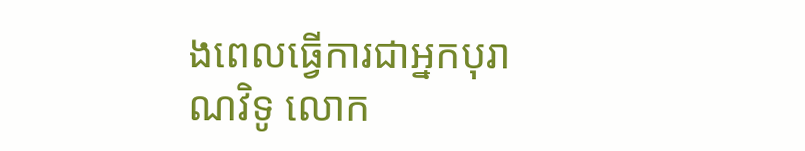ងពេលធ្វើការជាអ្នកបុរាណវិទូ លោក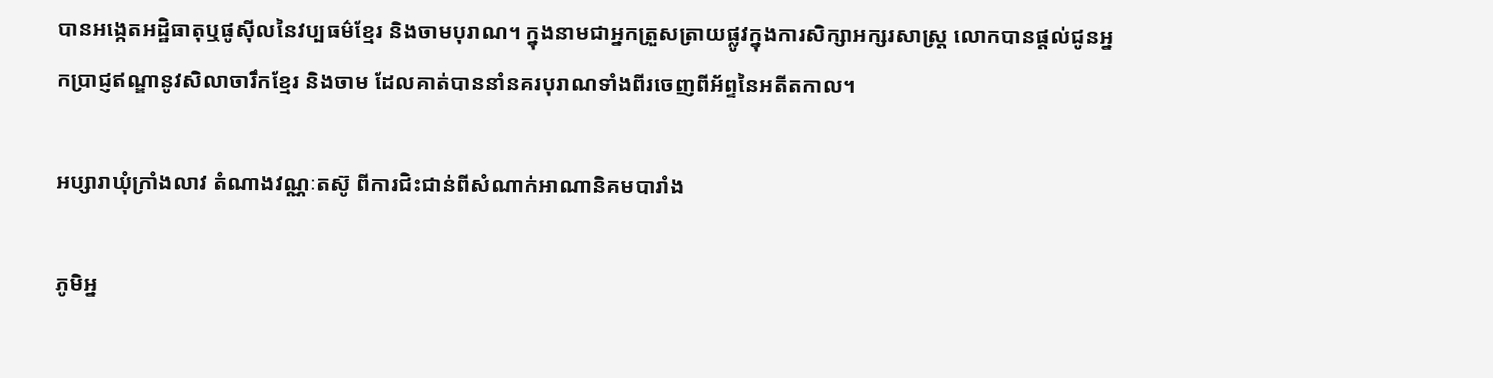បានអង្កេតអដ្ឋិធាតុឬផូស៊ីលនៃវប្បធម៌ខ្មែរ និងចាមបុរាណ។ ក្នុងនាមជាអ្នកត្រួសត្រាយផ្លូវក្នុងការសិក្សាអក្សរសាស្ត្រ លោកបានផ្តល់ជូនអ្នកប្រាជ្ញឥណ្ឌានូវសិលាចារឹកខ្មែរ និងចាម ដែលគាត់បាននាំនគរបុរាណទាំងពីរចេញពីអ័ព្ទនៃអតីតកាល។

អប្សារាឃុំក្រាំងលាវ តំណាងវណ្ណៈតស៊ូ ពីការជិះជាន់ពីសំណាក់អាណានិគមបារាំង

ភូមិអ្ន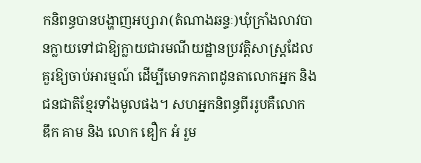កនិពន្ធបានបង្ហាញអប្សារា(តំណាងឆន្ទៈ)ឃុំក្រាំងលាវបានក្លាយទៅជាឱ្យក្លាយជារមណីយដ្ឋានប្រវត្តិសាស្ត្រដែលគួរឱ្យចាប់អារម្មណ៍ ដើម្បីមោទកភាពដូនតាលោកអ្នក និងជនជាតិខ្មែរទាំងមូលផង។ សហអ្នកនិពន្ធពីររូបគឺលោក ឌឹក គាម និង លោក ឌឿក អំ រួម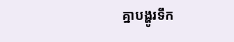គ្នាបង្ហូរទឹក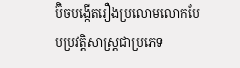ប៊ិចបង្កើតរឿងប្រលោមលោកបែបប្រវត្តិសាស្រ្តជាប្រភេទ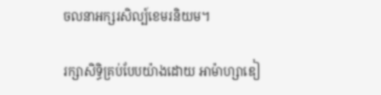ចលនាអក្សរសិល្ប៍ខេមរនិយម។

រក្សាសិទ្ធិគ្រប់បែបយ៉ាងដោយ អាម៉ាហ្សាឌៀ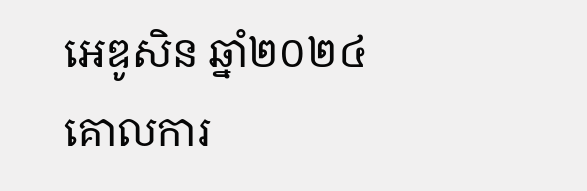អេឌូសិន ឆ្នាំ២០២៤  គោលការ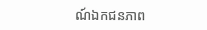ណ៍ឯកជនភាព